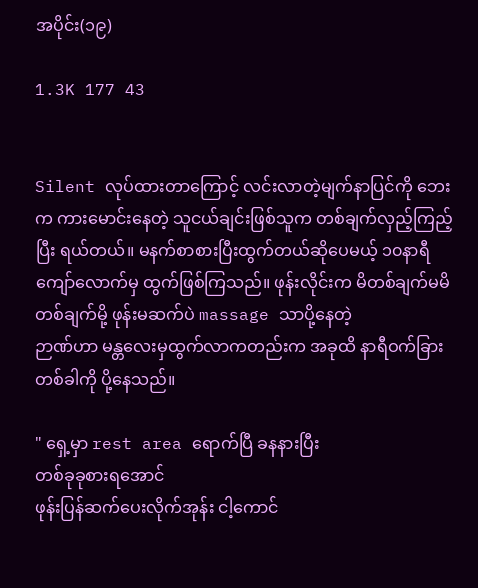အပိုင်း(၁၉)

1.3K 177 43


Silent လုပ်ထားတာကြောင့် လင်းလာတဲ့မျက်နာပြင်ကို ဘေးက ကားမောင်းနေတဲ့ သူငယ်ချင်းဖြစ်သူက တစ်ချက်လှည့်ကြည့်ပြီး ရယ်တယ်။ မနက်စာစားပြီးထွက်တယ်ဆိုပေမယ့် ၁၀နာရီကျော်လောက်မှ ထွက်ဖြစ်ကြသည်။ ဖုန်းလိုင်းက မိတစ်ချက်မမိတစ်ချက်မို့ ဖုန်းမဆက်ပဲ massage သာပို့နေတဲ့
ဉာဏ်ဟာ မန္တလေးမှထွက်လာကတည်းက အခုထိ နာရီဝက်ခြားတစ်ခါကို ပို့နေသည်။

" ရှေ့မှာ rest area ရောက်ပြီ ခနနားပြီး
တစ်ခုခုစားရအောင်
ဖုန်းပြန်ဆက်ပေးလိုက်အုန်း ငါ့ကောင်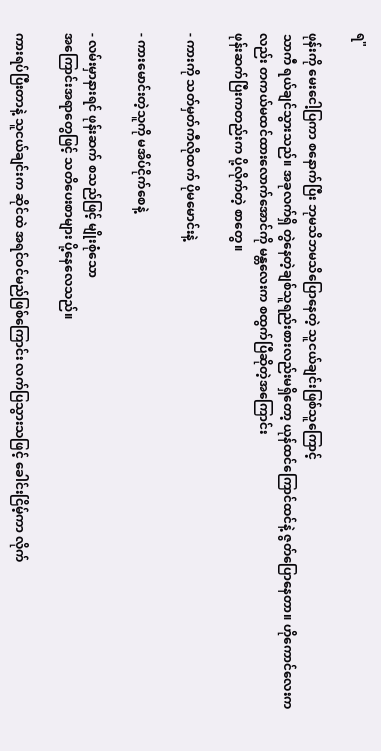ရ"

ဖုန်းကို မေးငေါ့ပြကာ စနောက်ပြီး ဘုမသိဘမသိပြောနေတဲ့ သူငယ်ချင်းဖြစ်သူကြောင့်
သာကီ ရယ်ချင်သွားသည်။ အခုလက်ရှိ တွဲနေတဲ့ချစ်သူရည်းစားလည်းမရှိတော့ ယုန်ထင်ကြောင်ထင်နဲ့ ဇွတ်ပြောနေတာ။ ဟိုကောင်လေးကလည်း တကယ်မထင်ထားလောက်အောင်ကို မန္တလေးက စထွက်ပြီဆိုတဲ့အကြောင်း
ဖုန်းဆက်ပြီးကတည်းက ပို့လိုက်တဲ့ စာတွေ။

- ကားကို သတ်မှတ်ကီလိုထက် ပိုမမောင်းနဲ့

- ကားမောင်းတဲ့သူကို မအိပ်ငိုက်စေနဲ့

- လမ်းမှာနားရင် ဖုန်းဆက် စသည်ဖြင့် မျိုးစုံသော
အကြောင်းအရာတွေဖြင့် သတိပေးစာများ ပို့နေလေသည်။

ကားရပ်ပြီးတာနဲ့ သူငယ်ချင်းက ဆိုင်ထဲ အရင်ဝင်မည်ဖြစ်ကြောင်း လက်ပြသွားသဖြင့် ခေါင်းငြိမ့်ကာ လိုက်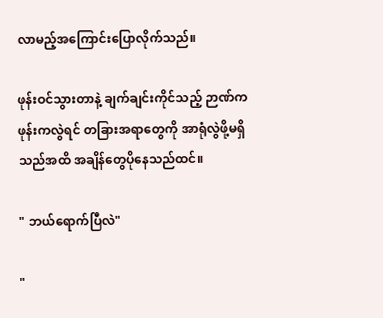လာမည့်အကြောင်းပြောလိုက်သည်။

ဖုန်းဝင်သွားတာနဲ့ ချက်ချင်းကိုင်သည့် ဉာဏ်က ဖုန်းကလွဲရင် တခြားအရာတွေကို အာရုံလွဲဖို့မရှိသည်အထိ အချိန်တွေပိုနေသည်ထင်။

" ဘယ်ရောက်ပြီလဲ"

"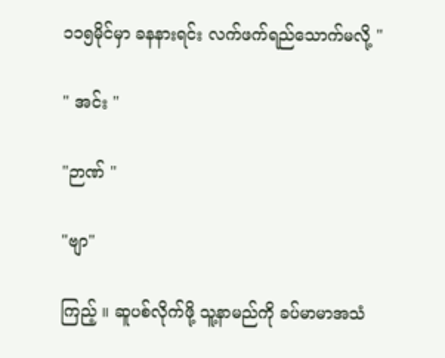၁၁၅မိုင်မှာ ခနနားရင်း လက်ဖက်ရည်သောက်မလို့ "

" အင်း "

"ဉာဏ် "

"ဗျာ"

ကြည့် ။ ဆူပစ်လိုက်ဖို့ သူ့နာမည်ကို ခပ်မာမာအသံ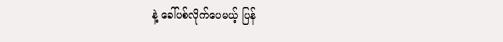နဲ့ ခေါ်ပစ်လိုက်ပေမယ့် ပြန်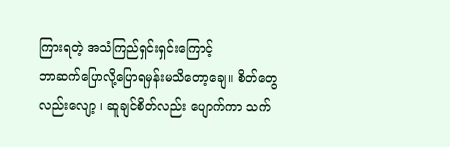ကြားရတဲ့ အသံကြည်ရှင်းရှင်းကြောင့်
ဘာဆက်ပြောလို့ပြောရမှန်းမသိတော့ချေ။ စိတ်တွေလည်းလျော့ ၊ ဆူချင်စိတ်လည်း ပျောက်ကာ သက်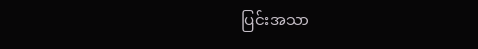ပြင်းအသာ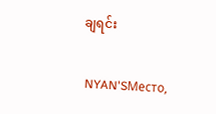ချရင်း

 NYAN'SМесто,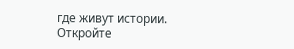где живут истории. Откройте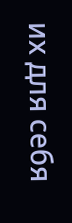их для себя